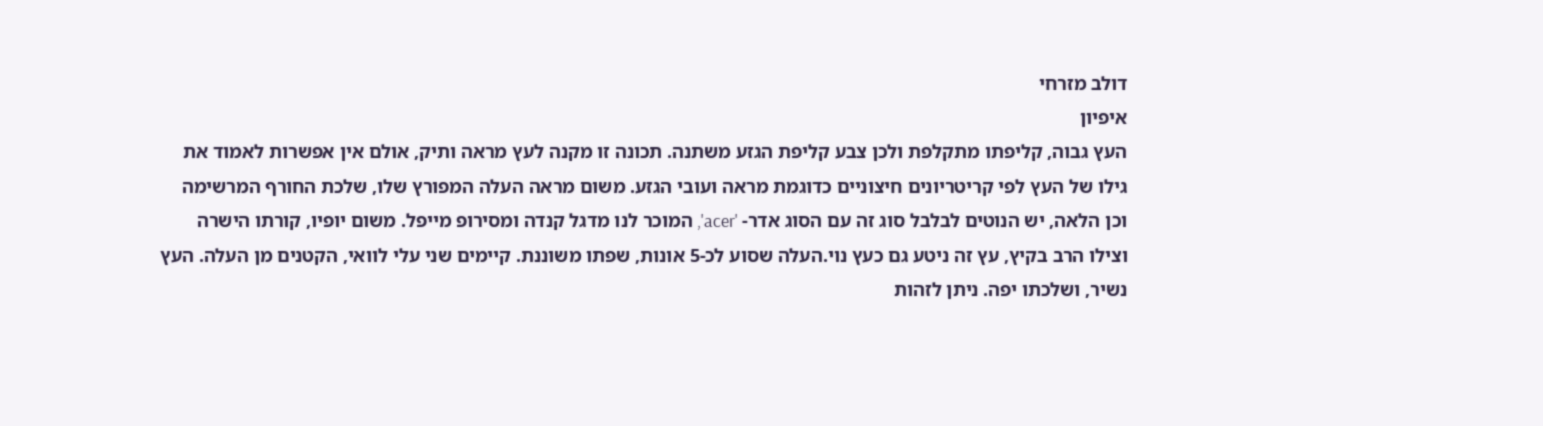דולב מזרחי
איפיון
העץ גבוה, קליפתו מתקלפת ולכן צבע קליפת הגזע משתנה. תכונה זו מקנה לעץ מראה ותיק, אולם אין אפשרות לאמוד את גילו של העץ לפי קריטריונים חיצוניים כדוגמת מראה ועובי הגזע. משום מראה העלה המפורץ שלו, שלכת החורף המרשימה וכן הלאה, יש הנוטים לבלבל סוג זה עם הסוג אדר- 'acer', המוכר לנו מדגל קנדה ומסירופ מייפל. משום יופיו, קורתו הישרה וצילו הרב בקיץ, עץ זה ניטע גם כעץ נוי.העלה שסוע לכ-5 אונות, שפתו משוננת. קיימים שני עלי לוואי, הקטנים מן העלה. העץ נשיר, ושלכתו יפה. ניתן לזהות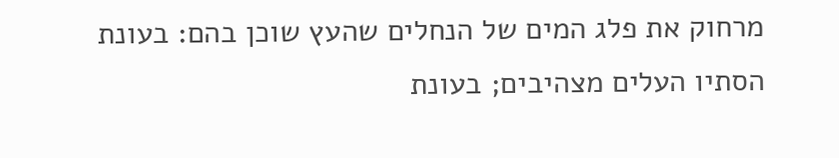מרחוק את פלג המים של הנחלים שהעץ שוכן בהם: בעונת הסתיו העלים מצהיבים; בעונת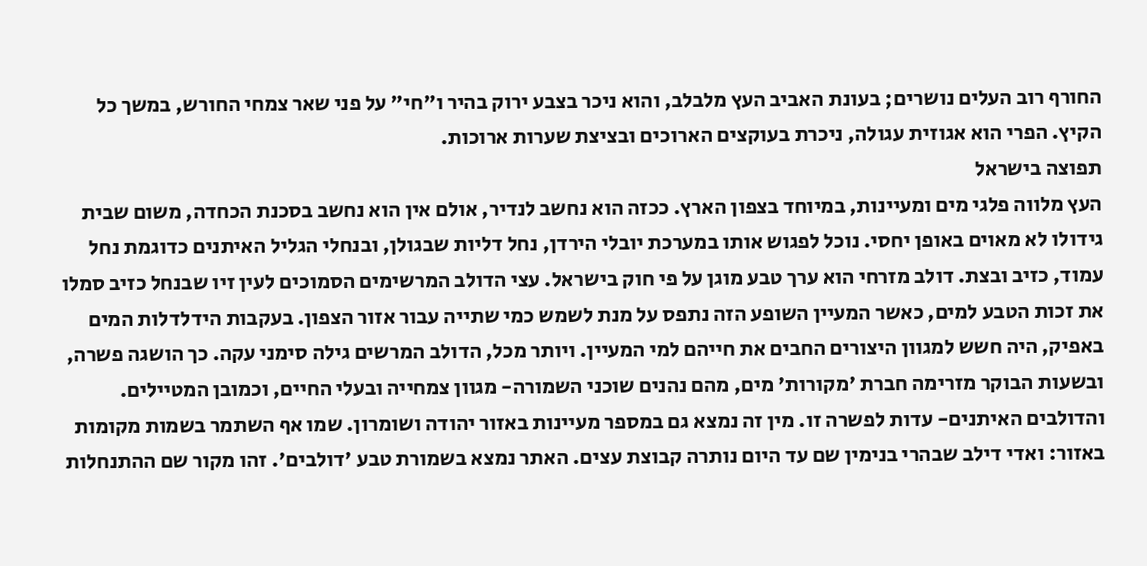החורף רוב העלים נושרים; בעונת האביב העץ מלבלב, והוא ניכר בצבע ירוק בהיר ו"חי" על פני שאר צמחי החורש, במשך כל הקיץ. הפרי הוא אגוזית עגולה, ניכרת בעוקצים הארוכים ובציצת שערות ארוכות.
תפוצה בישראל
העץ מלווה פלגי מים ומעיינות, במיוחד בצפון הארץ. ככזה הוא נחשב לנדיר, אולם אין הוא נחשב בסכנת הכחדה, משום שבית גידולו לא מאוים באופן יחסי. נוכל לפגוש אותו במערכת יובלי הירדן, נחל דליות שבגולן, ובנחלי הגליל האיתנים כדוגמת נחל עמוד, כזיב ובצת. דולב מזרחי הוא ערך טבע מוגן על פי חוק בישראל. עצי הדולב המרשימים הסמוכים לעין זיו שבנחל כזיב סמלו את זכות הטבע למים, כאשר המעיין השופע הזה נתפס על מנת לשמש כמי שתייה עבור אזור הצפון. בעקבות הידלדלות המים באפיק, היה חשש למגוון היצורים החבים את חייהם למי המעיין. ויותר מכל, הדולב המרשים גילה סימני עקה. כך הושגה פשרה, ובשעות הבוקר מזרימה חברת 'מקורות' מים, מהם נהנים שוכני השמורה- מגוון צמחייה ובעלי החיים, וכמובן המטיילים. והדולבים האיתנים- עדות לפשרה זו. מין זה נמצא גם במספר מעיינות באזור יהודה ושומרון. שמו אף השתמר בשמות מקומות באזור: ואדי דילב שבהרי בנימין שם עד היום נותרה קבוצת עצים. האתר נמצא בשמורת טבע 'דולבים'. זהו מקור שם ההתנחלות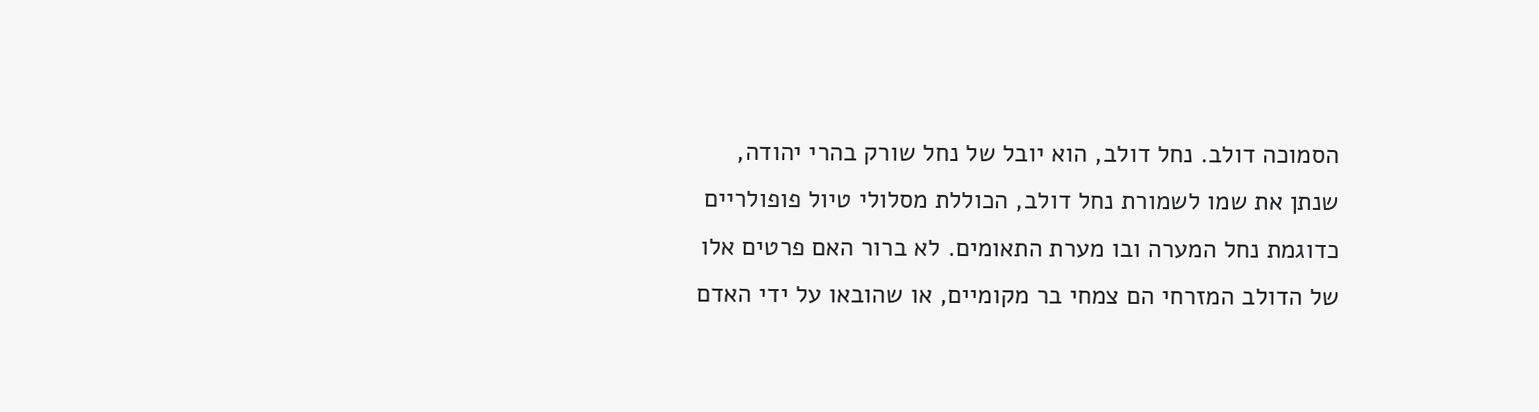הסמוכה דולב. נחל דולב, הוא יובל של נחל שורק בהרי יהודה, שנתן את שמו לשמורת נחל דולב, הכוללת מסלולי טיול פופולריים כדוגמת נחל המערה ובו מערת התאומים. לא ברור האם פרטים אלו של הדולב המזרחי הם צמחי בר מקומיים, או שהובאו על ידי האדם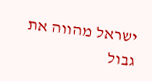ישראל מהווה את גבול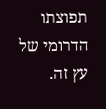תפוצתו הדרומי של עץ זה.